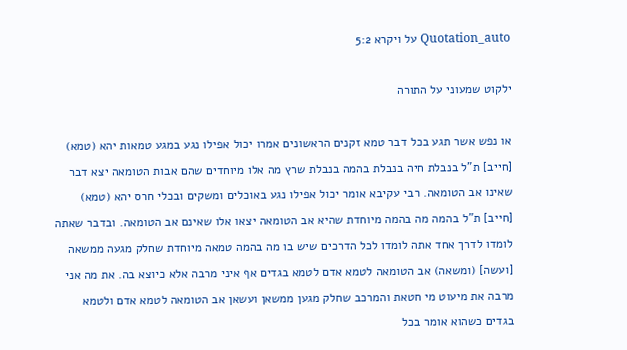Quotation_auto על ויקרא 5:2

ילקוט שמעוני על התורה

או נפש אשר תגע בכל דבר טמא זקנים הראשונים אמרו יכול אפילו נגע במגע טמאות יהא (טמא) [חייב] ת"ל בנבלת חיה בנבלת בהמה בנבלת שרץ מה אלו מיוחדים שהם אבות הטומאה יצא דבר שאינו אב הטומאה. רבי עקיבא אומר יכול אפילו נגע באוכלים ומשקים ובכלי חרס יהא (טמא) [חייב] ת"ל בהמה מה בהמה מיוחדת שהיא אב הטומאה יצאו אלו שאינם אב הטומאה. ובדבר שאתה לומדו לדרך אחד אתה לומדו לכל הדרכים שיש בו מה בהמה טמאה מיוחדת שחלק מגעה ממשאה [ועשה] (ומשאה) אב הטומאה לטמא אדם לטמא בגדים אף איני מרבה אלא כיוצא בה. את מה אני מרבה את מיעוט מי חטאת והמרכב שחלק מגען ממשאן ועשאן אב הטומאה לטמא אדם ולטמא בגדים כשהוא אומר בכל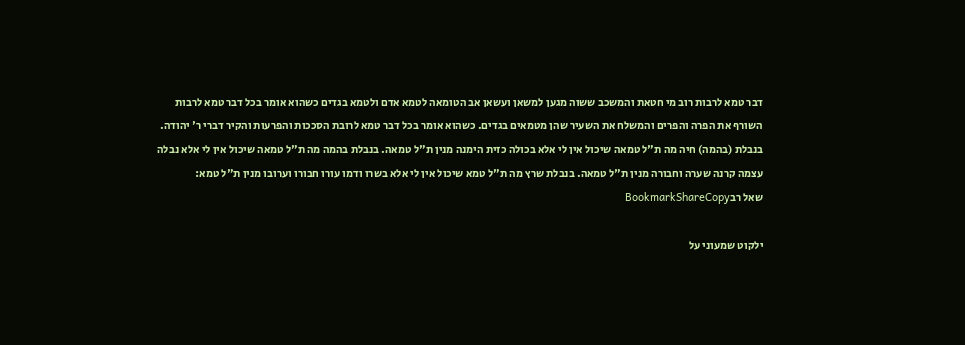דבר טמא לרבות רוב מי חטאת והמשכב ששוה מגען למשאן ועשאן אב הטומאה לטמא אדם ולטמא בגדים כשהוא אומר בכל דבר טמא לרבות השורף את הפרה והפרים והמשלח את השעיר שהן מטמאים בגדים. כשהוא אומר בכל דבר טמא לרובת הסככות והפרעות והקיר דברי ר' יהודה. בנבלת (בהמה) חיה מה ת"ל טמאה שיכול אין לי אלא בכולה כזית הימנה מנין ת"ל טמאה. בנבלת בהמה מה ת"ל טמאה שיכול אין לי אלא נבלה עצמה קרנה שערה וחבורה מנין ת"ל טמאה. בנבלת שרץ מה ת"ל טמא שיכול אין לי אלא בשרו ודמו עורו חבורו וערובו מנין ת"ל טמא:
שאל רבBookmarkShareCopy

ילקוט שמעוני על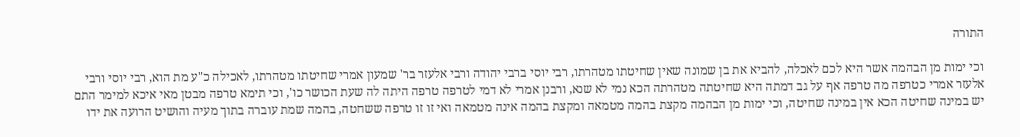התורה

וכי ימות מן הבהמה אשר היא לכם לאכלה, להביא את בן שמונה שאין שחיטתו מטהרתו, רבי יוסי ברבי יהודה ורבי אלעזר בר' שמעון אמרי שחיטתו מטהרתו, לאכילה כ"ע מת הוא, רבי יוסי ורבי אלעזר אמרי כטרפה מה טרפה אף על גב דמתה היא שחיטתה מטהרתה הכא נמי לא שנא, ורבנן אמרי לא דמי לטרפה טרפה היתה לה שעת הכושר כו', וכי תימא טרפה מבטן מאי איכא למימר התם יש במינה שחיטה הכא אין במינה שחיטה, וכי ימות מן הבהמה מקצת בהמה מטמאה ומקצת בהמה אינה מטמאה ואי זו זו טרפה ששחטה, בהמה שמת עוברה בתוך מעיה והושיט הרועה את ידו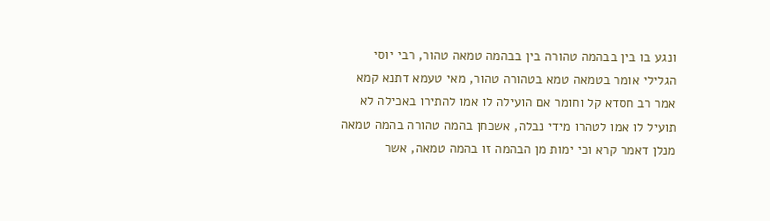ונגע בו בין בבהמה טהורה בין בבהמה טמאה טהור, רבי יוסי הגלילי אומר בטמאה טמא בטהורה טהור, מאי טעמא דתנא קמא אמר רב חסדא קל וחומר אם הועילה לו אמו להתירו באכילה לא תועיל לו אמו לטהרו מידי נבלה, אשכחן בהמה טהורה בהמה טמאה מנלן דאמר קרא וכי ימות מן הבהמה זו בהמה טמאה, אשר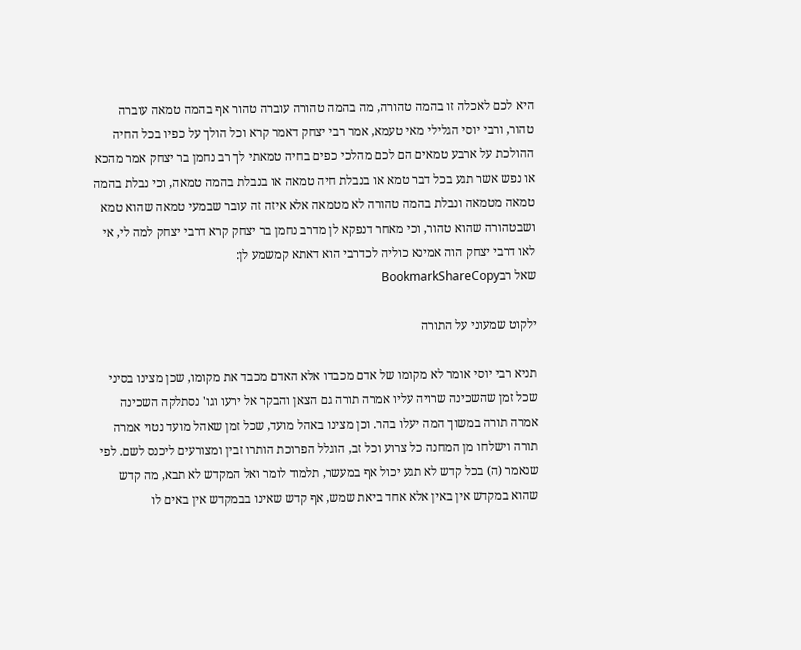היא לכם לאכלה זו בהמה טהורה, מה בהמה טהורה עוברה טהור אף בהמה טמאה עוברה טהור, ורבי יוסי הגלילי מאי טעמא, אמר רבי יצחק דאמר קרא וכל הולך על כפיו בכל החיה ההולכת על ארבע טמאים הם לכם מהלכי כפים בחיה טמאתי לך רב נחמן בר יצחק אמר מהכא או נפש אשר תגע בכל דבר טמא או בנבלת חיה טמאה או בנבלת בהמה טמאה, וכי נבלת בהמה טמאה מטמאה ונבלת בהמה טהורה לא מטמאה אלא איזה זה עובר שבמעי טמאה שהוא טמא ושבטהורה שהוא טהור, וכי מאחר דנפקא לן מדרב נחמן בר יצחק קרא דרבי יצחק למה לי, אי לאו דרבי יצחק הוה אמינא כוליה לכדרבי הוא דאתא קמשמע לן:
שאל רבBookmarkShareCopy

ילקוט שמעוני על התורה

תניא רבי יוסי אומר לא מקומו של אדם מכבדו אלא האדם מכבד את מקומו, שכן מצינו בסיני שכל זמן שהשכינה שרויה עליו אמרה תורה גם הצאן והבקר אל ירעו וגו' נסתלקה השכינה אמרה תורה במשוך המה יעלו בהר. וכן מצינו באהל מועד, שכל זמן שאהל מועד נטוי אמרה תורה וישלחו מן המחנה כל צרוע וכל זב, הוגלל הפרוכת הותרו זבין ומצורעים ליכנס לשם. לפי שנאמר (ה) בכל קדש לא תגע יכול אף במעשר, תלמוד לומר ואל המקדש לא תבא, מה קדש שהוא במקדש אין באין אלא אחד ביאת שמש, אף קדש שאינו בבמקדש אין באים לו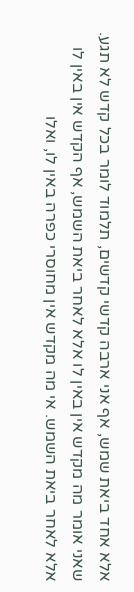אלא אחד ביאת שמש, אף אני ארבה קדשי קדשים, תלמוד לומר בכל קדש לא תגע. שאני אומר מה מקדש אין באין לו אלא לאחר ביאת השמש, אף הקדש אין באין לו אלא לאחר ביאת השמש. אי מה מקדש אין מחוסרי כפרה באין לו, ואלו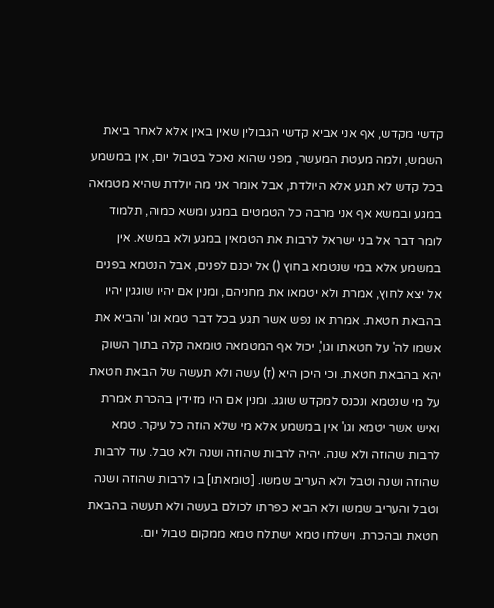קדשי מקדש, אף אני אביא קדשי הגבולין שאין באין אלא לאחר ביאת השמש, ולמה מעטת המעשר, מפני שהוא נאכל בטבול יום, אין במשמע בכל קדש לא תגע אלא היולדת, אבל אומר אני מה יולדת שהיא מטמאה במגע ובמשא אף אני מרבה כל הטמטים במגע ומשא כמוה, תלמוד לומר דבר אל בני ישראל לרבות את הטמאין במגע ולא במשא. אין במשמע אלא במי שנטמא בחוץ () אל יכנם לפנים, אבל הנטמא בפנים אל יצא לחוץ, אמרת ולא יטמאו את מחניהם, ומנין אם יהיו שוגגין יהיו בהבאת חטאת. אמרת או נפש אשר תגע בכל דבר טמא וגו' והביא את אשמו לה' על חטאתו וגו', יכול אף המטמאה טומאה קלה בתוך השוק יהא בהבאת חטאת. וכי היכן היא (ז) עשה ולא תעשה של הבאת חטאת על מי שנטמא ונכנס למקדש שוגג. ומנין אם היו מזידין בהכרת אמרת ואיש אשר יטמא וגו' אין במשמע אלא מי שלא הוזה כל עיקר. טמא לרבות שהוזה ולא שנה. יהיה לרבות שהוזה ושנה ולא טבל. עוד לרבות שהוזה ושנה וטבל ולא העריב שמשו. [טומאתו] בו לרבות שהוזה ושנה וטבל והעריב שמשו ולא הביא כפרתו לכולם בעשה ולא תעשה בהבאת חטאת ובהכרת. וישלחו טמא ישתלח טמא ממקום טבול יום.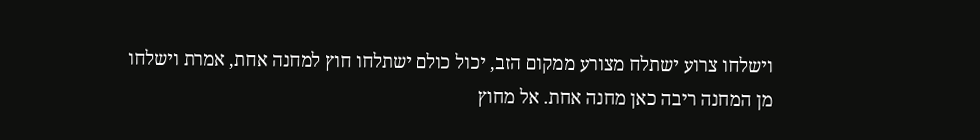וישלחו צרוע ישתלח מצורע ממקום הזב, יכול כולם ישתלחו חוץ למחנה אחת, אמרת וישלחו מן המחנה ריבה כאן מחנה אחת. אל מחוץ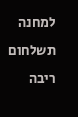למחנה תשלחום ריבה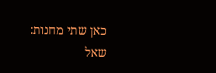כאן שתי מחנות:
שאל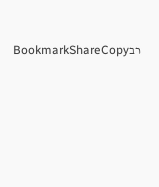רבBookmarkShareCopy